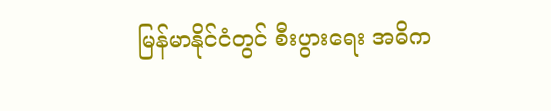မြန်မာနိုင်ငံတွင် စီးပွားရေး အဓိက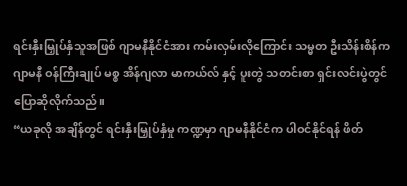ရင်းနှီးမြှုပ်နှံသူအဖြစ် ဂျာမနီနိုင်ငံအား ကမ်းလှမ်းလိုကြောင်း သမ္မတ ဦးသိန်းစိန်က ဂျာမနီ ဝန်ကြီးချုပ် မစ္စ အိန်ဂျလာ မာကယ်လ် နှင့် ပူးတွဲ သတင်းစာ ရှင်းလင်းပွဲတွင် ပြောဆိုလိုက်သည်။
“ယခုလို အချိန်တွင် ရင်းနှီးမြှုပ်နှံမှု ကဏ္ဍမှာ ဂျာမနီနိုင်ငံက ပါဝင်နိုင်ရန် ဖိတ်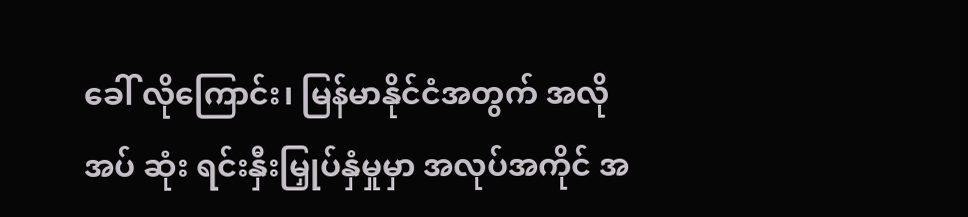ခေါ် လိုကြောင်း၊ မြန်မာနိုင်ငံအတွက် အလိုအပ် ဆုံး ရင်းနှီးမြှုပ်နှံမှုမှာ အလုပ်အကိုင် အ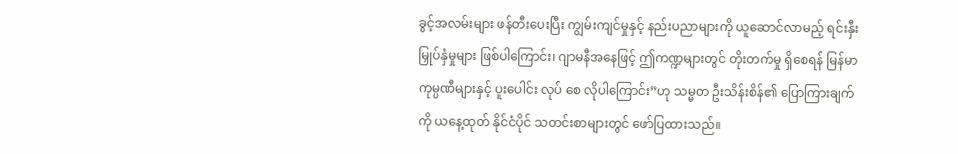ခွင့်အလမ်းများ ဖန်တီးပေးပြီး ကျွမ်းကျင်မှုနှင့် နည်းပညာများကို ယူဆောင်လာမည့် ရင်းနှီးမြှုပ်နှံမှုများ ဖြစ်ပါကြောင်း၊ ဂျာမနီအနေဖြင့် ဤကဏ္ဍများတွင် တိုးတက်မှု ရှိစေရန် မြန်မာ ကုမ္ပဏီများနှင့် ပူးပေါင်း လုပ် စေ လိုပါကြောင်း”ဟု သမ္မတ ဦးသိန်းစိန်၏ ပြောကြားချက်ကို ယနေ့ထုတ် နိုင်ငံပိုင် သတင်းစာများတွင် ဖော်ပြထားသည်။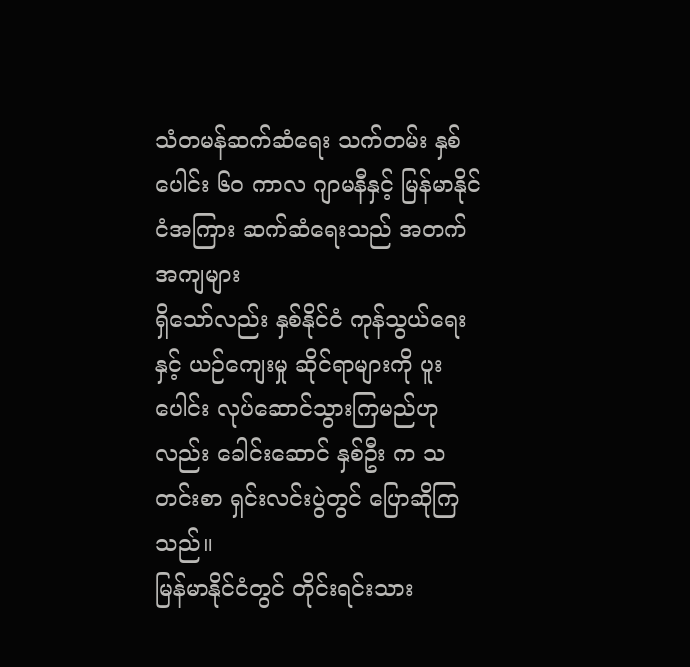သံတမန်ဆက်ဆံရေး သက်တမ်း နှစ်ပေါင်း ၆၀ ကာလ ဂျာမနီနှင့် မြန်မာနိုင်ငံအကြား ဆက်ဆံရေးသည် အတက်အကျများ
ရှိသော်လည်း နှစ်နိုင်ငံ ကုန်သွယ်ရေးနှင့် ယဉ်ကျေးမှု ဆိုင်ရာများကို ပူးပေါင်း လုပ်ဆောင်သွားကြမည်ဟုလည်း ခေါင်းဆောင် နှစ်ဦး က သတင်းစာ ရှင်းလင်းပွဲတွင် ပြောဆိုကြသည်။
မြန်မာနိုင်ငံတွင် တိုင်းရင်းသား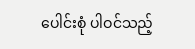ပေါင်းစုံ ပါဝင်သည့်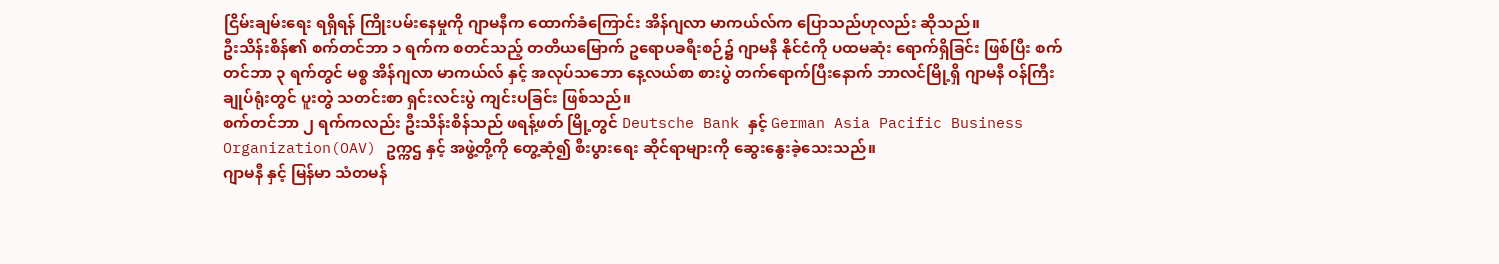ငြိမ်းချမ်းရေး ရရှိရန် ကြိုးပမ်းနေမှုကို ဂျာမနီက ထောက်ခံကြောင်း အိန်ဂျလာ မာကယ်လ်က ပြောသည်ဟုလည်း ဆိုသည်။
ဦးသိန်းစိန်၏ စက်တင်ဘာ ၁ ရက်က စတင်သည့် တတိယမြောက် ဥရောပခရီးစဉ်၌ ဂျာမနီ နိုင်ငံကို ပထမဆုံး ရောက်ရှိခြင်း ဖြစ်ပြီး စက်တင်ဘာ ၃ ရက်တွင် မစ္စ အိန်ဂျလာ မာကယ်လ် နှင့် အလုပ်သဘော နေ့လယ်စာ စားပွဲ တက်ရောက်ပြီးနောက် ဘာလင်မြို့ရှိ ဂျာမနီ ဝန်ကြီးချုပ်ရုံးတွင် ပူးတွဲ သတင်းစာ ရှင်းလင်းပွဲ ကျင်းပခြင်း ဖြစ်သည်။
စက်တင်ဘာ ၂ ရက်ကလည်း ဦးသိန်းစိန်သည် ဖရန့်ဖတ် မြို့တွင် Deutsche Bank နှင့် German Asia Pacific Business Organization(OAV) ဥက္ကဌ နှင့် အဖွဲ့တို့ကို တွေ့ဆုံ၍ စီးပွားရေး ဆိုင်ရာများကို ဆွေးနွေးခဲ့သေးသည်။
ဂျာမနီ နှင့် မြန်မာ သံတမန်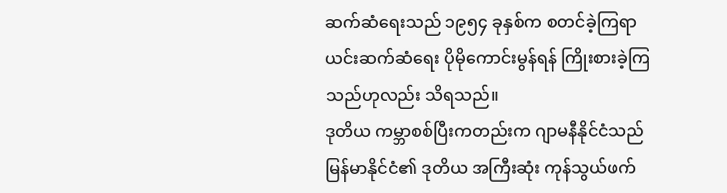ဆက်ဆံရေးသည် ၁၉၅၄ ခုနှစ်က စတင်ခဲ့ကြရာ ယင်းဆက်ဆံရေး ပိုမိုကောင်းမွန်ရန် ကြိုးစားခဲ့ကြ သည်ဟုလည်း သိရသည်။
ဒုတိယ ကမ္ဘာစစ်ပြီးကတည်းက ဂျာမနီနိုင်ငံသည် မြန်မာနိုင်ငံ၏ ဒုတိယ အကြီးဆုံး ကုန်သွယ်ဖက်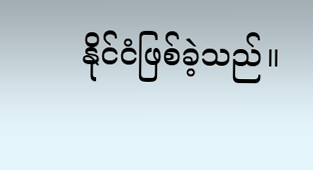နိုင်ငံဖြစ်ခဲ့သည်။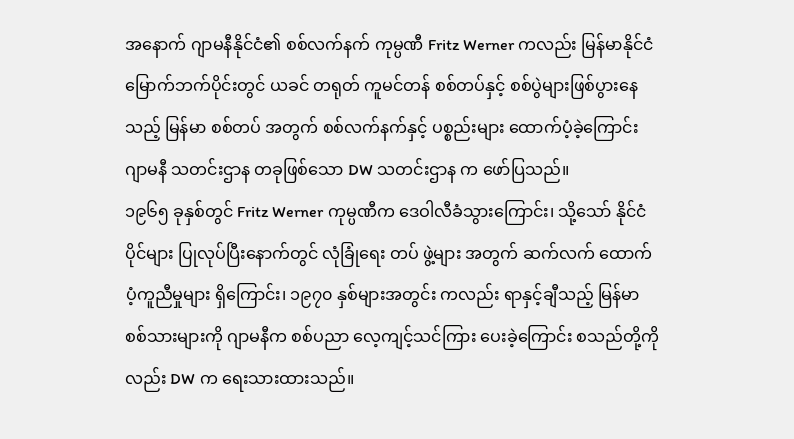အနောက် ဂျာမနီနိုင်ငံ၏ စစ်လက်နက် ကုမ္ပဏီ Fritz Werner ကလည်း မြန်မာနိုင်ငံ မြောက်ဘက်ပိုင်းတွင် ယခင် တရုတ် ကူမင်တန် စစ်တပ်နှင့် စစ်ပွဲများဖြစ်ပွားနေသည့် မြန်မာ စစ်တပ် အတွက် စစ်လက်နက်နှင့် ပစ္စည်းများ ထောက်ပံ့ခဲ့ကြောင်း ဂျာမနီ သတင်းဌာန တခုဖြစ်သော DW သတင်းဌာန က ဖော်ပြသည်။
၁၉၆၅ ခုနှစ်တွင် Fritz Werner ကုမ္ပဏီက ဒေဝါလီခံသွားကြောင်း၊ သို့သော် နိုင်ငံပိုင်များ ပြုလုပ်ပြီးနောက်တွင် လုံခြုံရေး တပ် ဖွဲ့များ အတွက် ဆက်လက် ထောက်ပံ့ကူညီမှုများ ရှိကြောင်း၊ ၁၉၇၀ နှစ်များအတွင်း ကလည်း ရာနှင့်ချီသည့် မြန်မာစစ်သားများကို ဂျာမနီက စစ်ပညာ လေ့ကျင့်သင်ကြား ပေးခဲ့ကြောင်း စသည်တို့ကိုလည်း DW က ရေးသားထားသည်။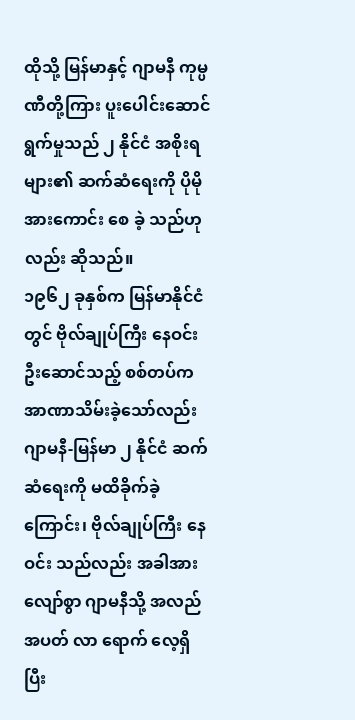ထိုသို့ မြန်မာနှင့် ဂျာမနီ ကုမ္ပဏီတို့ကြား ပူးပေါင်းဆောင်ရွက်မှုသည် ၂ နိုင်ငံ အစိုးရများ၏ ဆက်ဆံရေးကို ပိုမို အားကောင်း စေ ခဲ့ သည်ဟုလည်း ဆိုသည်။
၁၉၆၂ ခုနှစ်က မြန်မာနိုင်ငံတွင် ဗိုလ်ချုပ်ကြီး နေဝင်း ဦးဆောင်သည့် စစ်တပ်က အာဏာသိမ်းခဲ့သော်လည်း ဂျာမနီ-မြန်မာ ၂ နိုင်ငံ ဆက်ဆံရေးကို မထိခိုက်ခဲ့ကြောင်း၊ ဗိုလ်ချုပ်ကြီး နေဝင်း သည်လည်း အခါအားလျော်စွာ ဂျာမနီသို့ အလည်အပတ် လာ ရောက် လေ့ရှိပြီး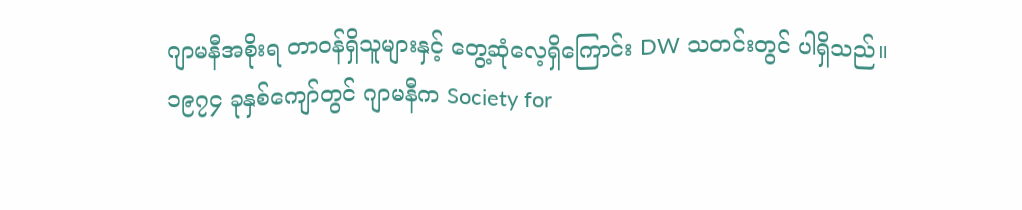ဂျာမနီအစိုးရ တာဝန်ရှိသူများနှင့် တွေ့ဆုံလေ့ရှိကြောင်း DW သတင်းတွင် ပါရှိသည်။
၁၉၇၄ ခုနှစ်ကျော်တွင် ဂျာမနီက Society for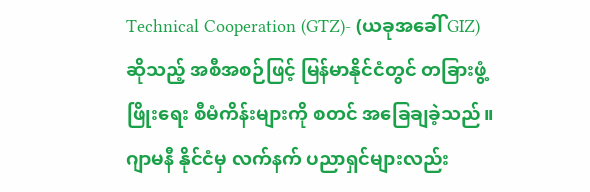Technical Cooperation (GTZ)- (ယခုအခေါ် GIZ) ဆိုသည့် အစီအစဉ်ဖြင့် မြန်မာနိုင်ငံတွင် တခြားဖွံ့ဖြိုးရေး စီမံကိန်းများကို စတင် အခြေချခဲ့သည်။
ဂျာမနီ နိုင်ငံမှ လက်နက် ပညာရှင်များလည်း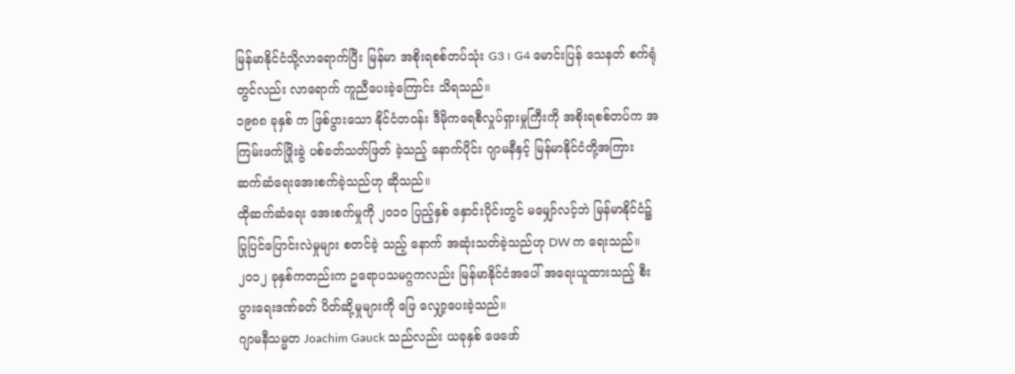မြန်မာနိုင်ငံသို့လာရောက်ပြီး မြန်မာ အစိုးရစစ်တပ်သုံး G3 ၊ G4 မောင်းပြန် သေနတ် စက်ရုံတွင်လည်း လာရောက် ကူညီပေးခဲ့ကြောင်း သိရသည်။
၁၉၈၈ ခုနှစ် က ဖြစ်ပွားသော နိုင်ငံတဝန်း ဒီမိုကရေစီလှုပ်ရှားမှုကြီးကို အစိုးရစစ်တပ်က အကြမ်းဖက်ဖြိုးခွဲ ပစ်ခတ်သတ်ဖြတ် ခဲ့သည့် နောက်ပိုင်း ဂျာမနီနှင့် မြန်မာနိုင်ငံတို့အကြား ဆက်ဆံရေးအေးစက်ခဲ့သည်ဟု ဆိုသည်။
ထိုဆက်ဆံရေး အေးစက်မှုကို ၂၀၁၀ ပြည့်နှစ် နှောင်းပိုင်းတွင် မမျှော်လင့်ဘဲ မြန်မာနိုင်ငံ၌ ပြုပြင်ပြောင်းလဲမှုများ စတင်ခဲ့ သည့် နောက် အဆုံးသတ်ခဲ့သည်ဟု DW က ရေးသည်။
၂၀၁၂ ခုနှစ်ကတည်းက ဥရောပသမဂ္ဂကလည်း မြန်မာနိုင်ငံအပေါ် အရေးယူထားသည့် စီးပွားရေးဒဏ်ခတ် ပိတ်ဆို့မှုများကို ဖြေ လျှော့ပေးခဲ့သည်။
ဂျာမနီသမ္မတ Joachim Gauck သည်လည်း ယခုနှစ် ဖေဖော်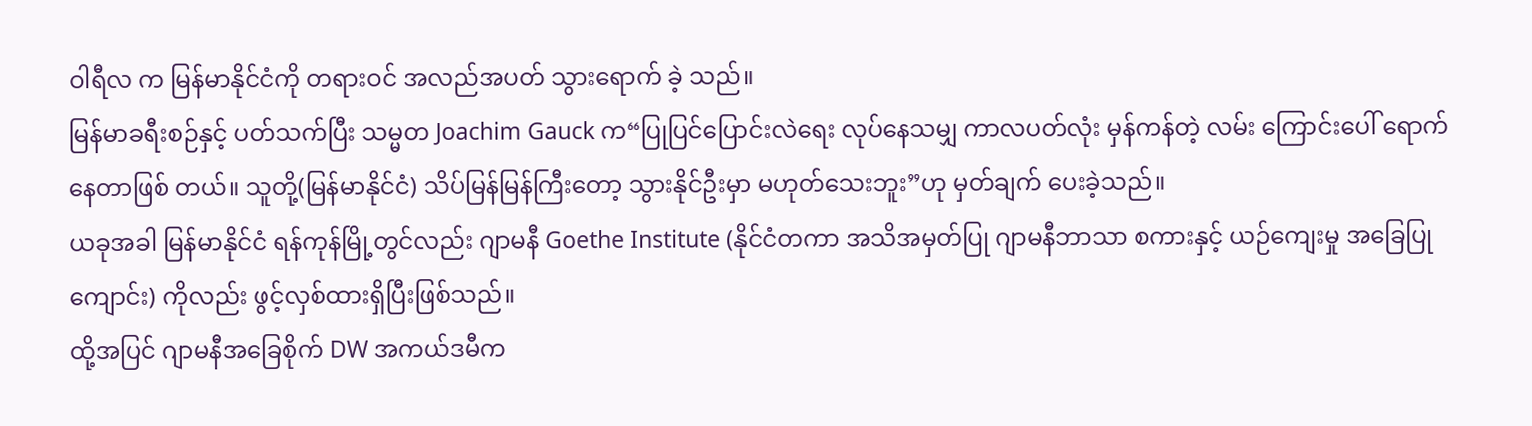ဝါရီလ က မြန်မာနိုင်ငံကို တရားဝင် အလည်အပတ် သွားရောက် ခဲ့ သည်။
မြန်မာခရီးစဉ်နှင့် ပတ်သက်ပြီး သမ္မတ Joachim Gauck က“ပြုပြင်ပြောင်းလဲရေး လုပ်နေသမျှ ကာလပတ်လုံး မှန်ကန်တဲ့ လမ်း ကြောင်းပေါ် ရောက်နေတာဖြစ် တယ်။ သူတို့(မြန်မာနိုင်ငံ) သိပ်မြန်မြန်ကြီးတော့ သွားနိုင်ဦးမှာ မဟုတ်သေးဘူး”ဟု မှတ်ချက် ပေးခဲ့သည်။
ယခုအခါ မြန်မာနိုင်ငံ ရန်ကုန်မြို့တွင်လည်း ဂျာမနီ Goethe Institute (နိုင်ငံတကာ အသိအမှတ်ပြု ဂျာမနီဘာသာ စကားနှင့် ယဉ်ကျေးမှု အခြေပြု ကျောင်း) ကိုလည်း ဖွင့်လှစ်ထားရှိပြီးဖြစ်သည်။
ထို့အပြင် ဂျာမနီအခြေစိုက် DW အကယ်ဒမီက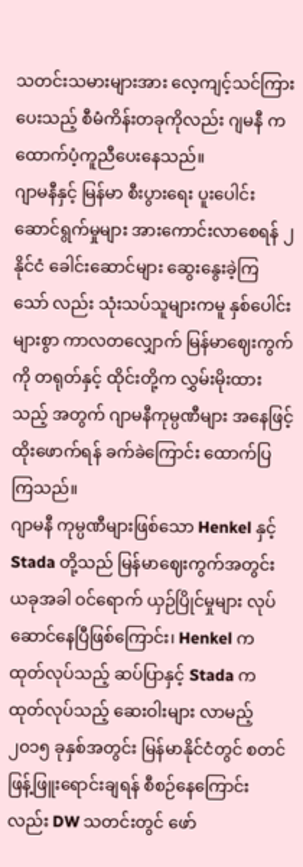သတင်းသမားများအား လေ့ကျင့်သင်ကြားပေးသည့် စီမံကိန်းတခုကိုလည်း ဂျမနီ က ထောက်ပံ့ကူညီပေးနေသည်။
ဂျာမနီနှင့် မြန်မာ စီးပွားရေး ပူးပေါင်းဆောင်ရွက်မှုများ အားကောင်းလာစေရန် ၂ နိုင်ငံ ခေါင်းဆောင်များ ဆွေးနွေးခဲ့ကြ သော် လည်း သုံးသပ်သူများကမူ နှစ်ပေါင်းများစွာ ကာလတလျှောက် မြန်မာဈေးကွက်ကို တရုတ်နှင့် ထိုင်းတို့က လွှမ်းမိုးထားသည့် အတွက် ဂျာမနီကုမ္ပဏီများ အနေဖြင့် ထိုးဖောက်ရန် ခက်ခဲကြောင်း ထောက်ပြကြသည်။
ဂျာမနီ ကုမ္ပဏီများဖြစ်သော Henkel နှင့် Stada တို့သည် မြန်မာဈေးကွက်အတွင်း ယခုအခါ ဝင်ရောက် ယှဉ်ပြိုင်မှုများ လုပ်ဆောင်နေပြီဖြစ်ကြောင်း၊ Henkel က ထုတ်လုပ်သည့် ဆပ်ပြာနှင့် Stada က ထုတ်လုပ်သည့် ဆေးဝါးများ လာမည့် ၂၀၁၅ ခုနှစ်အတွင်း မြန်မာနိုင်ငံတွင် စတင် ဖြန့်ဖြူးရောင်းချရန် စီစဉ်နေကြောင်းလည်း DW သတင်းတွင် ဖော်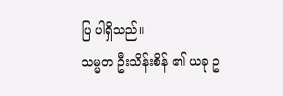ပြ ပါရှိသည်။
သမ္မတ ဦးသိန်းစိန် ၏ ယခု ဥ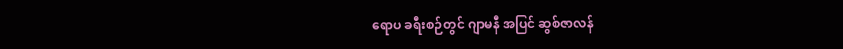ရောပ ခရီးစဉ်တွင် ဂျာမနီ အပြင် ဆွစ်ဇာလန်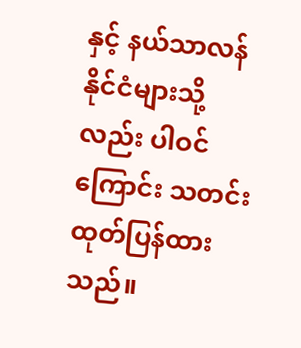နှင့် နယ်သာလန် နိုင်ငံများသို့လည်း ပါဝင်ကြောင်း သတင်း ထုတ်ပြန်ထားသည်။